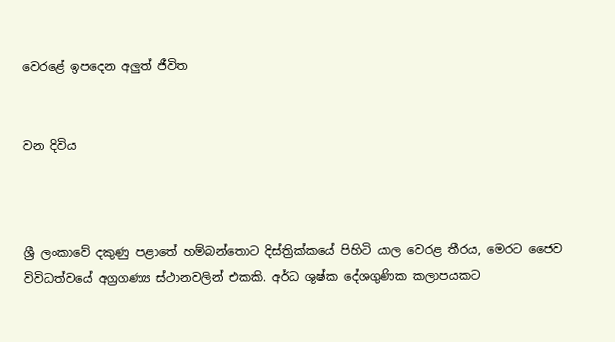වෙරළේ ඉපදෙන අලුත් ජීවිත


වන දිවිය



ශ්‍රී ලංකාවේ දකුණු පළාතේ හම්බන්තොට දිස්ත්‍රික්කයේ පිහිටි යාල වෙරළ තීරය, මෙරට ජෛව විවිධත්වයේ අග්‍රගණ්‍ය ස්ථානවලින් එකකි. අර්ධ ශුෂ්ක දේශගුණික කලාපයකට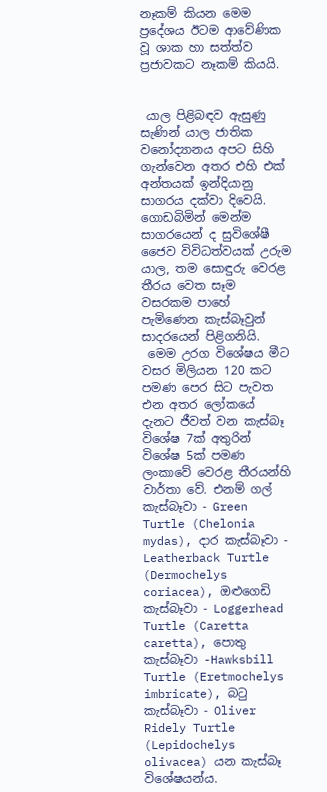නෑකම් කියන මෙම ප්‍රදේශය ඊටම ආවේණික වූ ශාක හා සත්ත්ව ප්‍රජාවකට නෑකම් කියයි.


 යාල පිළිබඳව ඇසුණු සැණින් යාල ජාතික වනෝද්‍යානය අපට සිහි ගැන්වෙන අතර එහි එක් අන්තයක් ඉන්දියානු සාගරය දක්වා දිවෙයි. ගොඩබිමින් මෙන්ම සාගරයෙන් ද සුවිශේෂී ජෛව විවිධත්වයක් උරුම යාල, තම සොඳුරු වෙරළ තීරය වෙත සෑම වසරකම පාහේ පැමිණෙන කැස්බෑවුන් සාදරයෙන් පිළිගනියි.
 මෙම උරග විශේෂය මීට වසර මිලියන 120 කට පමණ පෙර සිට පැවත එන අතර ලෝකයේ දැනට ජීවත් වන කැස්බෑ විශේෂ 7ක් අතුරින් විශේෂ 5ක් පමණ ලංකාවේ වෙරළ තීරයන්හි වාර්තා වේ. එනම් ගල් කැස්බෑවා - Green Turtle (Chelonia mydas), දාර කැස්බෑවා - Leatherback Turtle (Dermochelys coriacea), ඔළුගෙඩි කැස්බෑවා - Loggerhead Turtle (Caretta caretta), පොතු කැස්බෑවා -Hawksbill Turtle (Eretmochelys imbricate), බටු කැස්බෑවා - Oliver Ridely Turtle (Lepidochelys olivacea) යන කැස්බෑ විශේෂයන්ය.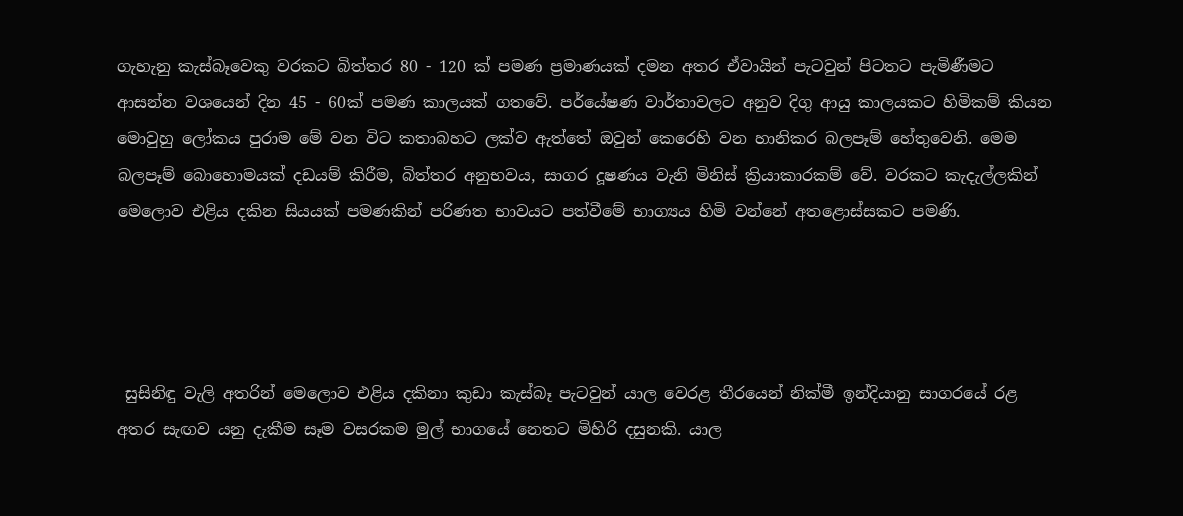ගැහැනු කැස්බෑවෙකු වරකට බිත්තර 80 - 120 ක් පමණ ප්‍රමාණයක් දමන අතර ඒවායින් පැටවුන් පිටතට පැමිණීමට ආසන්න වශයෙන් දින 45 - 60ක් පමණ කාලයක් ගතවේ. පර්‌යේෂණ වාර්තාවලට අනුව දිගු ආයු කාලයකට හිමිකම් කියන මොවුහු ලෝකය පුරාම මේ වන විට කතාබහට ලක්ව ඇත්තේ ඔවුන් කෙරෙහි වන හානිකර බලපෑම් හේතුවෙනි. මෙම බලපෑම් බොහොමයක් දඩයම් කිරීම, බිත්තර අනුභවය, සාගර දූෂණය වැනි මිනිස් ක්‍රියාකාරකම් වේ. වරකට කැදැල්ලකින් මෙලොව එළිය දකින සියයක් පමණකින් පරිණත භාවයට පත්වීමේ භාග්‍යය හිමි වන්නේ අතළොස්සකට පමණි.




 සුසිනිඳු වැලි අතරින් මෙලොව එළිය දකිනා කුඩා කැස්බෑ පැටවුන් යාල වෙරළ තීරයෙන් නික්මී ඉන්දියානු සාගරයේ රළ අතර සැඟව යනු දැකීම සෑම වසරකම මුල් භාගයේ නෙතට මිහිරි දසුනකි. යාල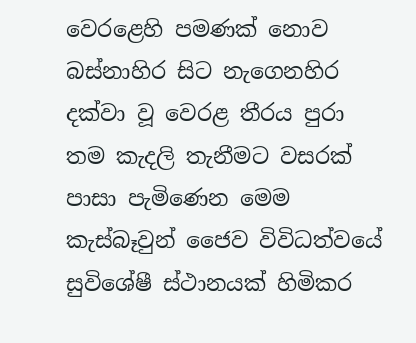වෙරළෙහි පමණක් නොව බස්නාහිර සිට නැගෙනහිර දක්වා වූ වෙරළ තීරය පුරා තම කැදලි තැනීමට වසරක් පාසා පැමිණෙන මෙම කැස්බෑවුන් ජෛව විවිධත්වයේ සුවිශේෂී ස්ථානයක් හිමිකර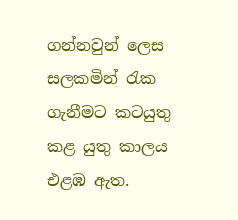ගන්නවුන් ලෙස සලකමින් රැක ගැනීමට කටයුතු කළ යුතු කාලය එළඹ ඇත.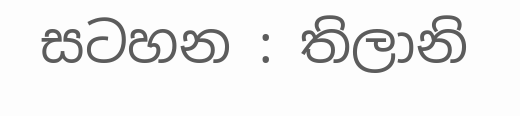සටහන : තිලානි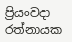ප්‍රියංවදා රත්නායක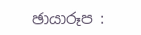ඡායාරූප :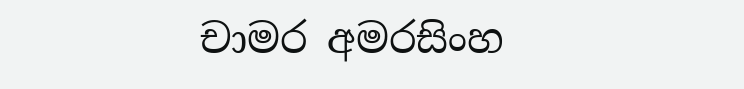චාමර අමරසිංහ